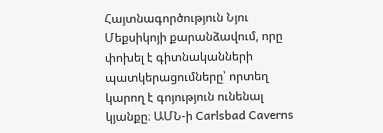Հայտնագործություն Նյու Մեքսիկոյի քարանձավում, որը փոխել է գիտնականների պատկերացումները՝ որտեղ կարող է գոյություն ունենալ կյանքը։ ԱՄՆ-ի Carlsbad Caverns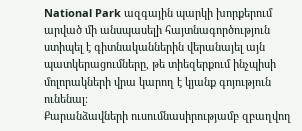National Park ազգային պարկի խորքերում արված մի անսպասելի հայտնագործություն ստիպել է գիտնականներին վերանայել այն պատկերացումները, թե տիեզերքում ինչպիսի մոլորակների վրա կարող է կյանք գոյություն ունենալ։
Քարանձավների ուսումնասիրությամբ զբաղվող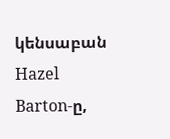կենսաբան Hazel Barton-ը,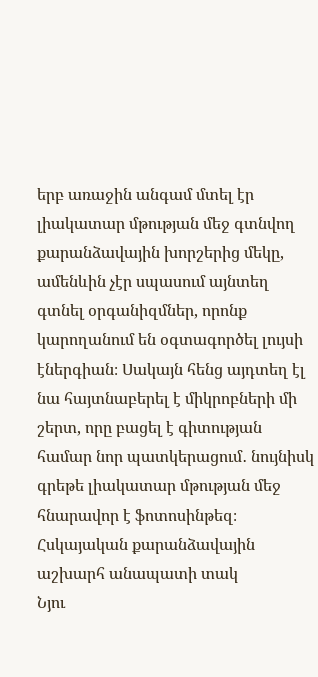երբ առաջին անգամ մտել էր լիակատար մթության մեջ գտնվող քարանձավային խորշերից մեկը, ամենևին չէր սպասում այնտեղ գտնել օրգանիզմներ, որոնք կարողանում են օգտագործել լույսի էներգիան։ Սակայն հենց այդտեղ էլ նա հայտնաբերել է միկրոբների մի շերտ, որը բացել է գիտության համար նոր պատկերացում․ նույնիսկ գրեթե լիակատար մթության մեջ հնարավոր է ֆոտոսինթեզ։
Հսկայական քարանձավային աշխարհ անապատի տակ
Նյու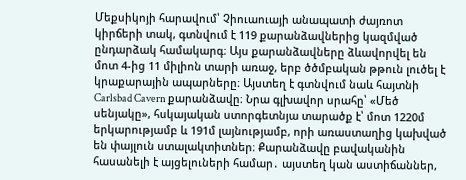Մեքսիկոյի հարավում՝ Չիուաուայի անապատի ժայռոտ կիրճերի տակ, գտնվում է 119 քարանձավներից կազմված ընդարձակ համակարգ։ Այս քարանձավները ձևավորվել են մոտ 4-ից 11 միլիոն տարի առաջ, երբ ծծմբական թթուն լուծել է կրաքարային ապարները։ Այստեղ է գտնվում նաև հայտնի Carlsbad Cavern քարանձավը։ Նրա գլխավոր սրահը՝ «Մեծ սենյակը», հսկայական ստորգետնյա տարածք է՝ մոտ 1220մ երկարությամբ և 191մ լայնությամբ, որի առաստաղից կախված են փայլուն ստալակտիտներ։ Քարանձավը բավականին հասանելի է այցելուների համար․ այստեղ կան աստիճաններ,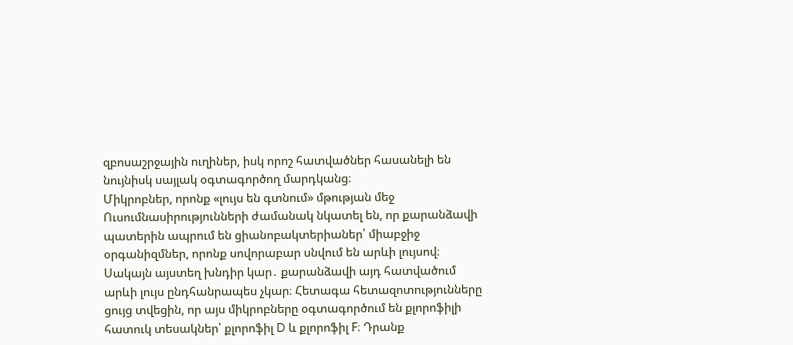զբոսաշրջային ուղիներ, իսկ որոշ հատվածներ հասանելի են նույնիսկ սայլակ օգտագործող մարդկանց։
Միկրոբներ, որոնք «լույս են գտնում» մթության մեջ
Ուսումնասիրությունների ժամանակ նկատել են, որ քարանձավի պատերին ապրում են ցիանոբակտերիաներ՝ միաբջիջ օրգանիզմներ, որոնք սովորաբար սնվում են արևի լույսով։ Սակայն այստեղ խնդիր կար․ քարանձավի այդ հատվածում արևի լույս ընդհանրապես չկար։ Հետագա հետազոտությունները ցույց տվեցին, որ այս միկրոբները օգտագործում են քլորոֆիլի հատուկ տեսակներ՝ քլորոֆիլ D և քլորոֆիլ F։ Դրանք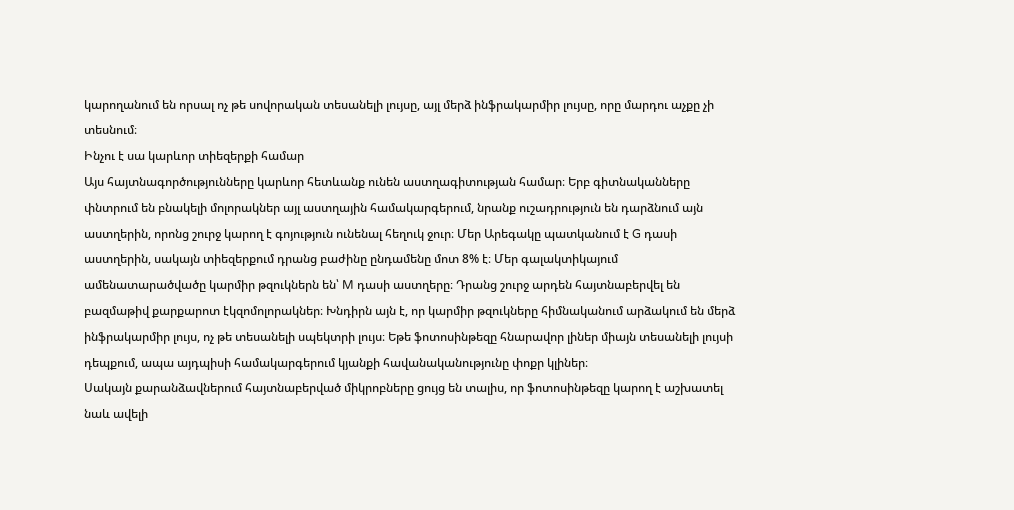կարողանում են որսալ ոչ թե սովորական տեսանելի լույսը, այլ մերձ ինֆրակարմիր լույսը, որը մարդու աչքը չի տեսնում։
Ինչու է սա կարևոր տիեզերքի համար
Այս հայտնագործությունները կարևոր հետևանք ունեն աստղագիտության համար։ Երբ գիտնականները փնտրում են բնակելի մոլորակներ այլ աստղային համակարգերում, նրանք ուշադրություն են դարձնում այն աստղերին, որոնց շուրջ կարող է գոյություն ունենալ հեղուկ ջուր։ Մեր Արեգակը պատկանում է G դասի աստղերին, սակայն տիեզերքում դրանց բաժինը ընդամենը մոտ 8% է։ Մեր գալակտիկայում ամենատարածվածը կարմիր թզուկներն են՝ M դասի աստղերը։ Դրանց շուրջ արդեն հայտնաբերվել են բազմաթիվ քարքարոտ էկզոմոլորակներ։ Խնդիրն այն է, որ կարմիր թզուկները հիմնականում արձակում են մերձ ինֆրակարմիր լույս, ոչ թե տեսանելի սպեկտրի լույս։ Եթե ֆոտոսինթեզը հնարավոր լիներ միայն տեսանելի լույսի դեպքում, ապա այդպիսի համակարգերում կյանքի հավանականությունը փոքր կլիներ։
Սակայն քարանձավներում հայտնաբերված միկրոբները ցույց են տալիս, որ ֆոտոսինթեզը կարող է աշխատել նաև ավելի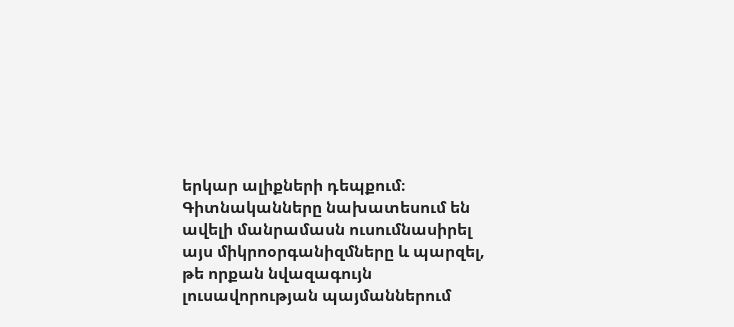երկար ալիքների դեպքում։ Գիտնականները նախատեսում են ավելի մանրամասն ուսումնասիրել այս միկրոօրգանիզմները և պարզել, թե որքան նվազագույն լուսավորության պայմաններում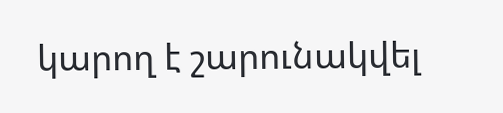կարող է շարունակվել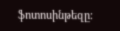ֆոտոսինթեզը։